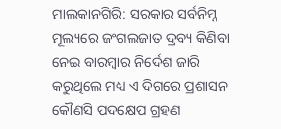ମାଲକାନଗିରି: ସରକାର ସର୍ବନିମ୍ନ ମୂଲ୍ୟରେ ଜଂଗଲଜାତ ଦ୍ରବ୍ୟ କିଣିବା ନେଇ ବାରମ୍ବାର ନିର୍ଦେଶ ଜାରି କରୁଥିଲେ ମଧ୍ୟ ଏ ଦିଗରେ ପ୍ରଶାସନ କୌଣସି ପଦକ୍ଷେପ ଗ୍ରହଣ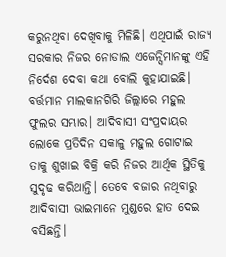କରୁନଥିବା ଦେଖିବାକୁ ମିଳିଛି। ଏଥିପାଇଁ ରାଜ୍ୟ ସରକାର ନିଜର ନୋଡାଲ ଏଜେନ୍ସିମାନଙ୍କୁ ଏହି ନିର୍ଦେଶ ଦେବା କଥା ବୋଲି କୁହାଯାଇଛି। ବର୍ତ୍ତମାନ ମାଲକାନଗିରି ଜିଲ୍ଲାରେ ମହୁଲ ଫୁଲର ସମ୍ଭାର। ଆଦିବାସୀ ସଂପ୍ରଦାୟର ଲୋକେ ପ୍ରତିଦିନ ସକାଳୁ ମହୁଲ ଗୋଟାଇ ତାକୁ ଶୁଖାଇ ବିକ୍ରି କରି ନିଜର ଆର୍ଥିକ ସ୍ଥିତିକୁ ସୁଦୃଢ କରିଥାନ୍ତି। ତେବେ ବଜାର ନଥିବାରୁ ଆଦିବାସୀ ଭାଇମାନେ ମୁଣ୍ଡରେ ହାତ ଦେଇ ବସିଛନ୍ତି।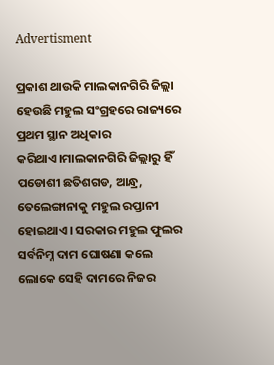Advertisment

ପ୍ରକାଶ ଥାଉକି ମାଲକାନଗିରି ଜିଲ୍ଲା ହେଉଛି ମହୁଲ ସଂଗ୍ରହରେ ରାଜ୍ୟରେ ପ୍ରଥମ ସ୍ଥାନ ଅଧିକାର କରିଥାଏ।ମାଲକାନଗିରି ଜିଲ୍ଲାରୁ ହିଁ ପଡୋଶୀ ଛତିଶଗଡ, ଆନ୍ଧ୍ର, ତେଲେଙ୍ଗାନାକୁ ମହୁଲ ରପ୍ତାନୀ ହୋଇଥାଏ। ସରକାର ମହୁଲ ଫୁଲର ସର୍ବନିମ୍ନ ଦାମ ଘୋଷଣା କଲେ ଲୋକେ ସେହି ଦାମରେ ନିଜର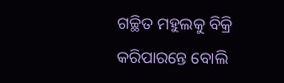ଗଚ୍ଛିତ ମହୁଲକୁ ବିକ୍ରି କରିପାରନ୍ତେ ବୋଲି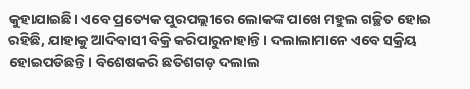କୁହାଯାଇଛି। ଏବେ ପ୍ରତ୍ୟେକ ପୁରପଲ୍ଲୀରେ ଲୋକଙ୍କ ପାଖେ ମହୁଲ ଗଚ୍ଛିତ ହୋଇ ରହିଛି, ଯାହାକୁ ଆଦିବାସୀ ବିକ୍ରି କରିପାରୁନାହାନ୍ତି। ଦଲାଲାମାନେ ଏବେ ସକ୍ରିୟ ହୋଇପଡିଛନ୍ତି। ବିଶେଷକରି ଛତିଶଗଡ଼ ଦଲାଲ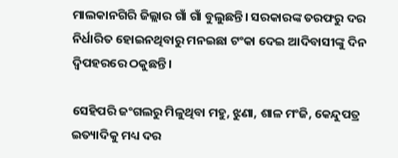ମାଲକାନଗିରି ଜିଲ୍ଲାର ଗାଁ ଗାଁ ବୁଲୁଛନ୍ତି। ସରକାରଙ୍କ ତରଫରୁ ଦର ନିର୍ଧାରିତ ହୋଇନଥିବାରୁ ମନଇଛା ଟଂକା ଦେଇ ଆଦିବାସୀଙ୍କୁ ଦିନ ଦ୍ବିପହରରେ ଠକୁଛନ୍ତି।

ସେହିପରି ଜଂଗଲରୁ ମିଳୁଥିବା ମହୁ, ଝୁଣା, ଶାଳ ମଂଜି, କେନ୍ଦୁପତ୍ର ଇତ୍ୟାଦିକୁ ମଧ୍ୟ ଦର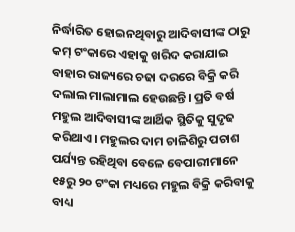ନିର୍ଦ୍ଧାରିତ ହୋଇନଥିବାରୁ ଆଦିବାସୀଙ୍କ ଠାରୁ କମ୍ ଟଂକାରେ ଏହାକୁ ଖରିଦ କରାଯାଇ ବାହାର ରାଜ୍ୟରେ ଚଢା ଦରରେ ବିକ୍ରି କରି ଦଲାଲ ମାଲାମାଲ ହେଉଛନ୍ତି। ପ୍ରତି ବର୍ଷ ମହୁଲ ଆଦିବାସୀଙ୍କ ଆର୍ଥିକ ସ୍ଥିତିକୁ ସୁଦୃଢ କରିଥାଏ। ମହୁଲର ଦାମ ଚାଳିଶିରୁ ପଚାଶ ପର୍ଯ୍ୟନ୍ତ ରହିଥିବା ବେଳେ ବେପାରୀମାନେ ୧୫ରୁ ୨୦ ଟଂକା ମଧ୍ୟରେ ମହୁଲ ବିକ୍ରି କରିବାକୁ ବାଧ୍ୟ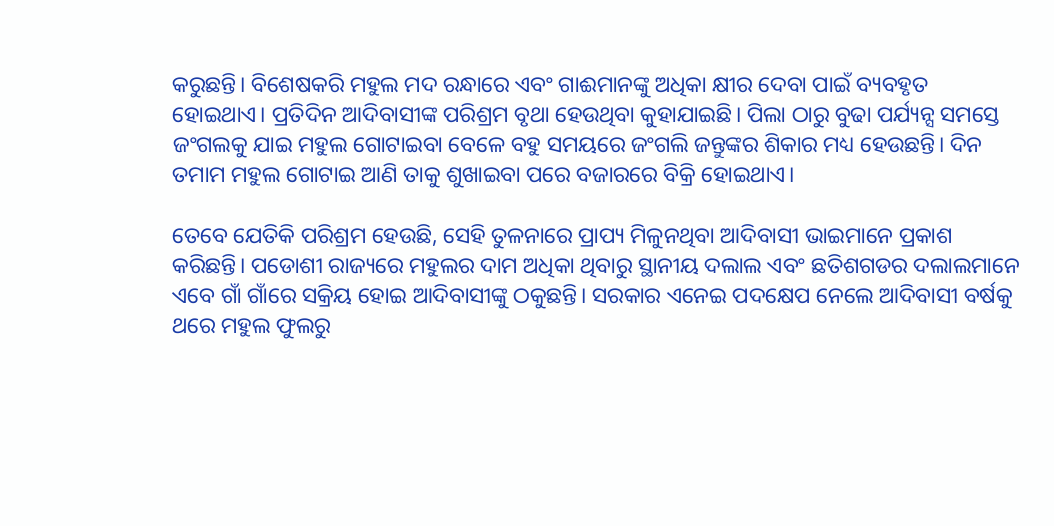କରୁଛନ୍ତି। ବିଶେଷକରି ମହୁଲ ମଦ ରନ୍ଧାରେ ଏବଂ ଗାଈମାନଙ୍କୁ ଅଧିକା କ୍ଷୀର ଦେବା ପାଇଁ ବ୍ୟବହୃତ ହୋଇଥାଏ। ପ୍ରତିଦିନ ଆଦିବାସୀଙ୍କ ପରିଶ୍ରମ ବୃଥା ହେଉଥିବା କୁହାଯାଇଛି। ପିଲା ଠାରୁ ବୁଢା ପର୍ଯ୍ୟନ୍ସ ସମସ୍ତେ ଜଂଗଲକୁ ଯାଇ ମହୁଲ ଗୋଟାଇବା ବେଳେ ବହୁ ସମୟରେ ଜଂଗଲି ଜନ୍ତୁଙ୍କର ଶିକାର ମଧ୍ୟ ହେଉଛନ୍ତି। ଦିନ ତମାମ ମହୁଲ ଗୋଟାଇ ଆଣି ତାକୁ ଶୁଖାଇବା ପରେ ବଜାରରେ ବିକ୍ରି ହୋଇଥାଏ।

ତେବେ ଯେତିକି ପରିଶ୍ରମ ହେଉଛି, ସେହି ତୁଳନାରେ ପ୍ରାପ୍ୟ ମିଳୁନଥିବା ଆଦିବାସୀ ଭାଇମାନେ ପ୍ରକାଶ କରିଛନ୍ତି। ପଡୋଶୀ ରାଜ୍ୟରେ ମହୁଲର ଦାମ ଅଧିକା ଥିବାରୁ ସ୍ଥାନୀୟ ଦଲାଲ ଏବଂ ଛତିଶଗଡର ଦଲାଲମାନେ ଏବେ ଗାଁ ଗାଁରେ ସକ୍ରିୟ ହୋଇ ଆଦିବାସୀଙ୍କୁ ଠକୁଛନ୍ତି। ସରକାର ଏନେଇ ପଦକ୍ଷେପ ନେଲେ ଆଦିବାସୀ ବର୍ଷକୁ ଥରେ ମହୁଲ ଫୁଲରୁ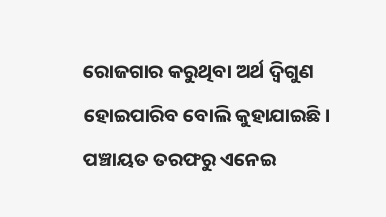ରୋଜଗାର କରୁଥିବା ଅର୍ଥ ଦ୍ବିଗୁଣ ହୋଇପାରିବ ବୋଲି କୁହାଯାଇଛି। ପଞ୍ଚାୟତ ତରଫରୁ ଏନେଇ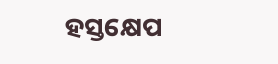ହସ୍ତକ୍ଷେପ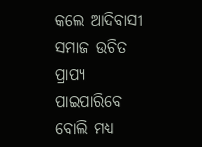କଲେ ଆଦିବାସୀ ସମାଜ ଉଚିତ ପ୍ରାପ୍ୟ ପାଇପାରିବେ ବୋଲି ମଧ୍ୟ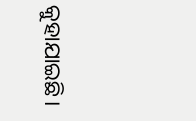କୁହାଯାଇଛି।